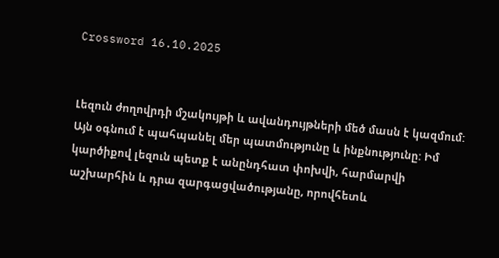Crossword 16.10.2025


Լեզուն ժողովրդի մշակույթի և ավանդույթների մեծ մասն է կազմում: Այն օգնում է պահպանել մեր պատմությունը և ինքնությունը: Իմ կարծիքով լեզուն պետք է անընդհատ փոխվի, հարմարվի աշխարհին և դրա զարգացվածությանը, որովհետև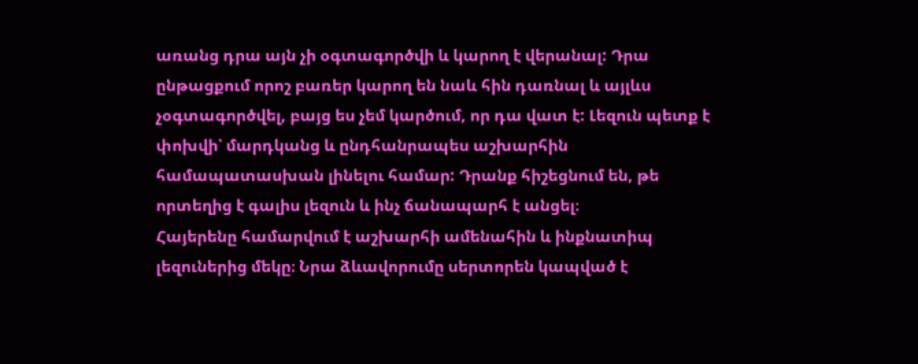առանց դրա այն չի օգտագործվի և կարող է վերանալ: Դրա ընթացքում որոշ բառեր կարող են նաև հին դառնալ և այլևս չօգտագործվել, բայց ես չեմ կարծում, որ դա վատ է: Լեզուն պետք է փոխվի՝ մարդկանց և ընդհանրապես աշխարհին համապատասխան լինելու համար: Դրանք հիշեցնում են, թե որտեղից է գալիս լեզուն և ինչ ճանապարհ է անցել։
Հայերենը համարվում է աշխարհի ամենահին և ինքնատիպ լեզուներից մեկը։ Նրա ձևավորումը սերտորեն կապված է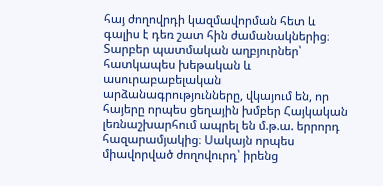հայ ժողովրդի կազմավորման հետ և գալիս է դեռ շատ հին ժամանակներից։ Տարբեր պատմական աղբյուրներ՝ հատկապես խեթական և ասուրաբաբելական արձանագրությունները, վկայում են, որ հայերը որպես ցեղային խմբեր Հայկական լեռնաշխարհում ապրել են մ.թ.ա. երրորդ հազարամյակից։ Սակայն որպես միավորված ժողովուրդ՝ իրենց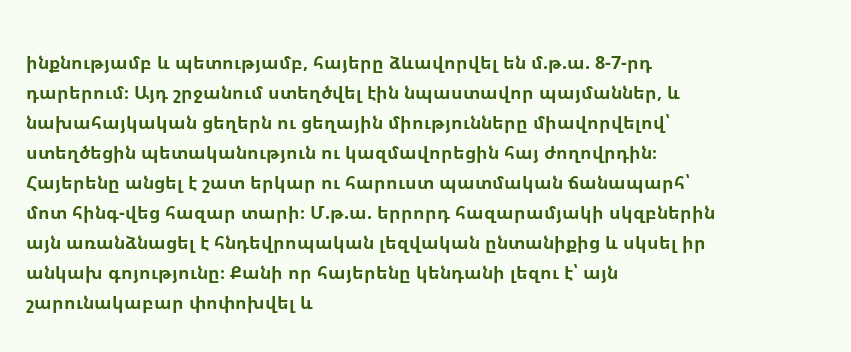ինքնությամբ և պետությամբ, հայերը ձևավորվել են մ.թ.ա. 8-7-րդ դարերում։ Այդ շրջանում ստեղծվել էին նպաստավոր պայմաններ, և նախահայկական ցեղերն ու ցեղային միությունները միավորվելով՝ ստեղծեցին պետականություն ու կազմավորեցին հայ ժողովրդին։
Հայերենը անցել է շատ երկար ու հարուստ պատմական ճանապարհ՝ մոտ հինգ-վեց հազար տարի։ Մ.թ.ա. երրորդ հազարամյակի սկզբներին այն առանձնացել է հնդեվրոպական լեզվական ընտանիքից և սկսել իր անկախ գոյությունը։ Քանի որ հայերենը կենդանի լեզու է՝ այն շարունակաբար փոփոխվել և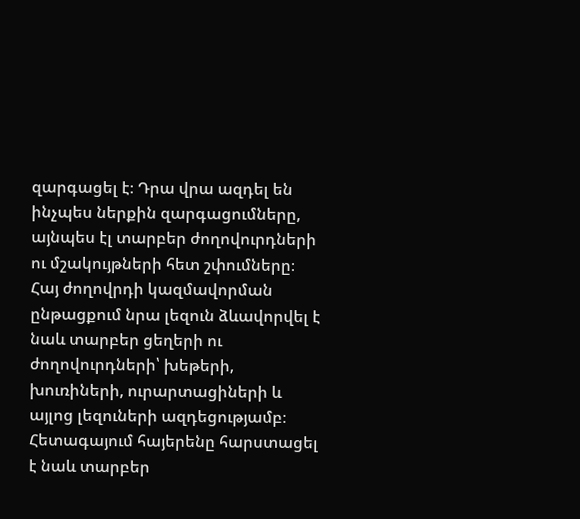զարգացել է։ Դրա վրա ազդել են ինչպես ներքին զարգացումները, այնպես էլ տարբեր ժողովուրդների ու մշակույթների հետ շփումները։ Հայ ժողովրդի կազմավորման ընթացքում նրա լեզուն ձևավորվել է նաև տարբեր ցեղերի ու ժողովուրդների՝ խեթերի, խուռիների, ուրարտացիների և այլոց լեզուների ազդեցությամբ։ Հետագայում հայերենը հարստացել է նաև տարբեր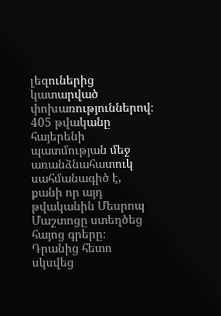լեզուներից կատարված փոխառություններով։
405 թվականը հայերենի պատմության մեջ առանձնահատուկ սահմանագիծ է, քանի որ այդ թվականին Մեսրոպ Մաշտոցը ստեղծեց հայոց գրերը։ Դրանից հետո սկսվեց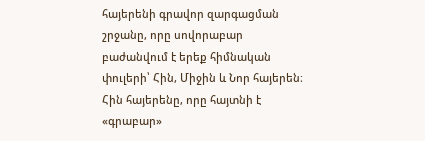հայերենի գրավոր զարգացման շրջանը, որը սովորաբար բաժանվում է երեք հիմնական փուլերի՝ Հին, Միջին և Նոր հայերեն։
Հին հայերենը, որը հայտնի է «գրաբար»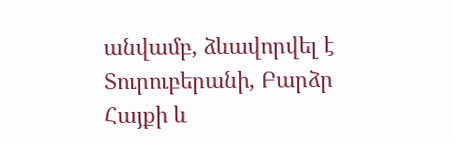անվամբ, ձևավորվել է Տուրուբերանի, Բարձր Հայքի և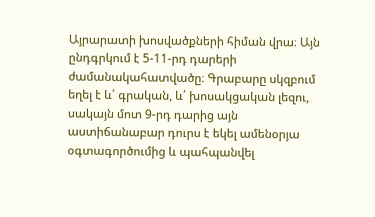Այրարատի խոսվածքների հիման վրա։ Այն ընդգրկում է 5-11-րդ դարերի ժամանակահատվածը։ Գրաբարը սկզբում եղել է և՛ գրական, և՛ խոսակցական լեզու, սակայն մոտ 9-րդ դարից այն աստիճանաբար դուրս է եկել ամենօրյա օգտագործումից և պահպանվել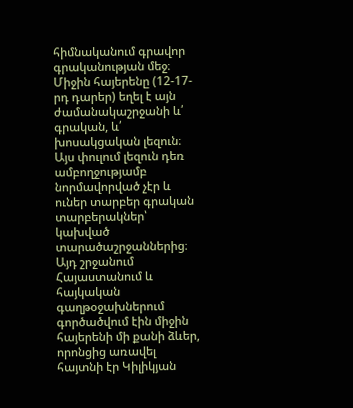հիմնականում գրավոր գրականության մեջ։
Միջին հայերենը (12-17-րդ դարեր) եղել է այն ժամանակաշրջանի և՛ գրական, և՛ խոսակցական լեզուն։ Այս փուլում լեզուն դեռ ամբողջությամբ նորմավորված չէր և ուներ տարբեր գրական տարբերակներ՝ կախված տարածաշրջաններից։ Այդ շրջանում Հայաստանում և հայկական գաղթօջախներում գործածվում էին միջին հայերենի մի քանի ձևեր, որոնցից առավել հայտնի էր Կիլիկյան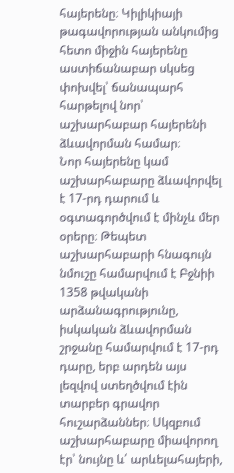հայերենը։ Կիլիկիայի թագավորության անկումից հետո միջին հայերենը աստիճանաբար սկսեց փոխվել՝ ճանապարհ հարթելով նոր՝ աշխարհաբար հայերենի ձևավորման համար։
Նոր հայերենը կամ աշխարհաբարը ձևավորվել է 17-րդ դարում և օգտագործվում է մինչև մեր օրերը։ Թեպետ աշխարհաբարի հնագույն նմուշը համարվում է Բջնիի 1358 թվականի արձանագրությունը, իսկական ձևավորման շրջանը համարվում է 17-րդ դարը, երբ արդեն այս լեզվով ստեղծվում էին տարբեր գրավոր հուշարձաններ։ Սկզբում աշխարհաբարը միավորող էր՝ նույնը և՛ արևելահայերի,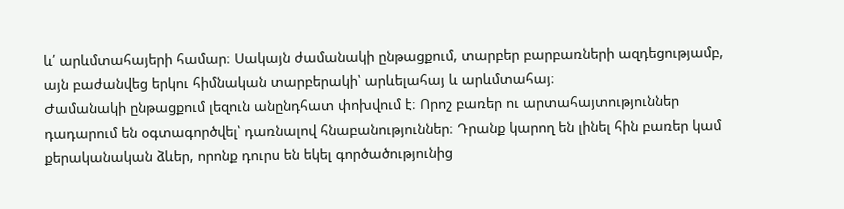և՛ արևմտահայերի համար։ Սակայն ժամանակի ընթացքում, տարբեր բարբառների ազդեցությամբ, այն բաժանվեց երկու հիմնական տարբերակի՝ արևելահայ և արևմտահայ։
Ժամանակի ընթացքում լեզուն անընդհատ փոխվում է։ Որոշ բառեր ու արտահայտություններ դադարում են օգտագործվել՝ դառնալով հնաբանություններ։ Դրանք կարող են լինել հին բառեր կամ քերականական ձևեր, որոնք դուրս են եկել գործածությունից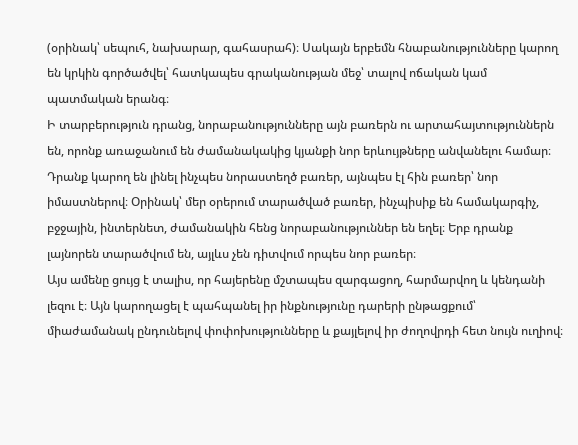(օրինակ՝ սեպուհ, նախարար, գահասրահ)։ Սակայն երբեմն հնաբանությունները կարող են կրկին գործածվել՝ հատկապես գրականության մեջ՝ տալով ոճական կամ պատմական երանգ։
Ի տարբերություն դրանց, նորաբանությունները այն բառերն ու արտահայտություններն են, որոնք առաջանում են ժամանակակից կյանքի նոր երևույթները անվանելու համար։ Դրանք կարող են լինել ինչպես նորաստեղծ բառեր, այնպես էլ հին բառեր՝ նոր իմաստներով։ Օրինակ՝ մեր օրերում տարածված բառեր, ինչպիսիք են համակարգիչ, բջջային, ինտերնետ, ժամանակին հենց նորաբանություններ են եղել։ Երբ դրանք լայնորեն տարածվում են, այլևս չեն դիտվում որպես նոր բառեր։
Այս ամենը ցույց է տալիս, որ հայերենը մշտապես զարգացող, հարմարվող և կենդանի լեզու է։ Այն կարողացել է պահպանել իր ինքնությունը դարերի ընթացքում՝ միաժամանակ ընդունելով փոփոխությունները և քայլելով իր ժողովրդի հետ նույն ուղիով։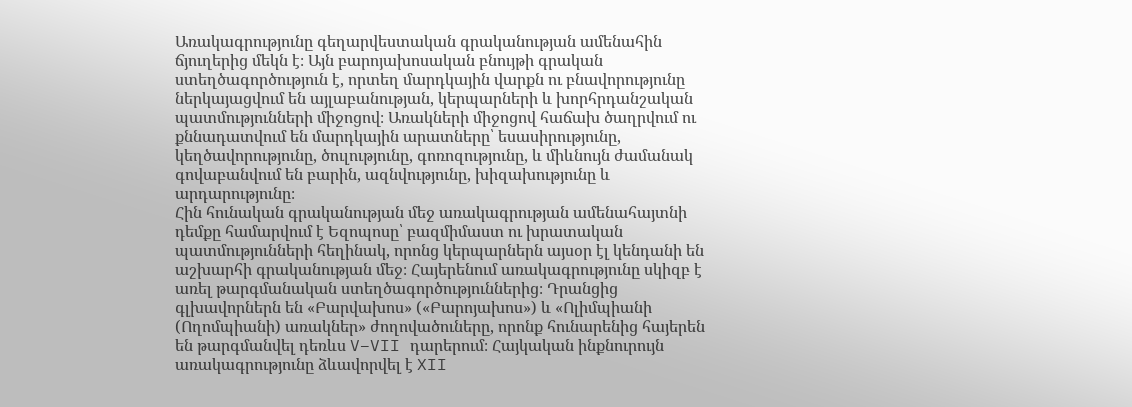Առակագրությունը գեղարվեստական գրականության ամենահին ճյուղերից մեկն է։ Այն բարոյախոսական բնույթի գրական ստեղծագործություն է, որտեղ մարդկային վարքն ու բնավորությունը ներկայացվում են այլաբանության, կերպարների և խորհրդանշական պատմությունների միջոցով։ Առակների միջոցով հաճախ ծաղրվում ու քննադատվում են մարդկային արատները՝ եսասիրությունը, կեղծավորությունը, ծուլությունը, գոռոզությունը, և միևնույն ժամանակ գովաբանվում են բարին, ազնվությունը, խիզախությունը և արդարությունը։
Հին հունական գրականության մեջ առակագրության ամենահայտնի դեմքը համարվում է Եզոպոսը՝ բազմիմաստ ու խրատական պատմությունների հեղինակ, որոնց կերպարներն այսօր էլ կենդանի են աշխարհի գրականության մեջ։ Հայերենում առակագրությունը սկիզբ է առել թարգմանական ստեղծագործություններից։ Դրանցից գլխավորներն են «Բարվախոս» («Բարոյախոս») և «Ոլիմպիանի (Ողոմպիանի) առակներ» ժողովածուները, որոնք հունարենից հայերեն են թարգմանվել դեռևս V–VII դարերում։ Հայկական ինքնուրույն առակագրությունը ձևավորվել է XII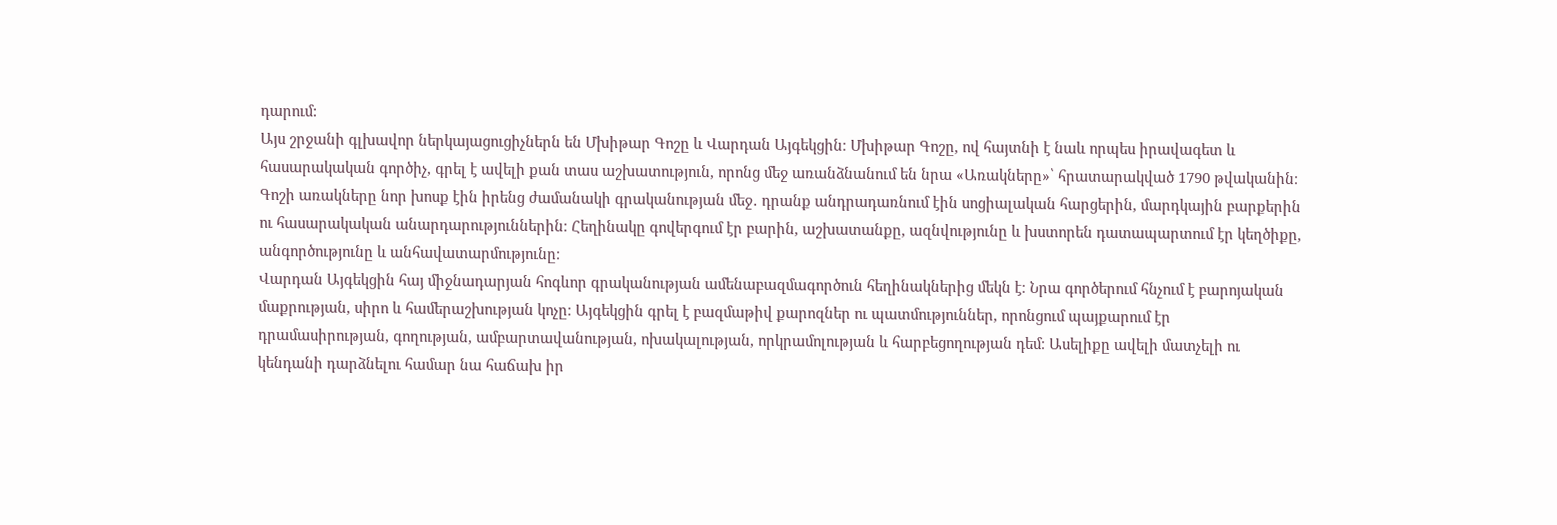դարում:
Այս շրջանի գլխավոր ներկայացուցիչներն են Մխիթար Գոշը և Վարդան Այգեկցին։ Մխիթար Գոշը, ով հայտնի է նաև որպես իրավագետ և հասարակական գործիչ, գրել է ավելի քան տաս աշխատություն, որոնց մեջ առանձնանում են նրա «Առակները»՝ հրատարակված 1790 թվականին։ Գոշի առակները նոր խոսք էին իրենց ժամանակի գրականության մեջ․ դրանք անդրադառնում էին սոցիալական հարցերին, մարդկային բարքերին ու հասարակական անարդարություններին։ Հեղինակը գովերգում էր բարին, աշխատանքը, ազնվությունը և խստորեն դատապարտում էր կեղծիքը, անգործությունը և անհավատարմությունը։
Վարդան Այգեկցին հայ միջնադարյան հոգևոր գրականության ամենաբազմագործուն հեղինակներից մեկն է։ Նրա գործերում հնչում է բարոյական մաքրության, սիրո և համերաշխության կոչը։ Այգեկցին գրել է բազմաթիվ քարոզներ ու պատմություններ, որոնցում պայքարում էր դրամասիրության, գողության, ամբարտավանության, ոխակալության, որկրամոլության և հարբեցողության դեմ։ Ասելիքը ավելի մատչելի ու կենդանի դարձնելու համար նա հաճախ իր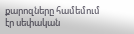քարոզները համեմում էր սեփական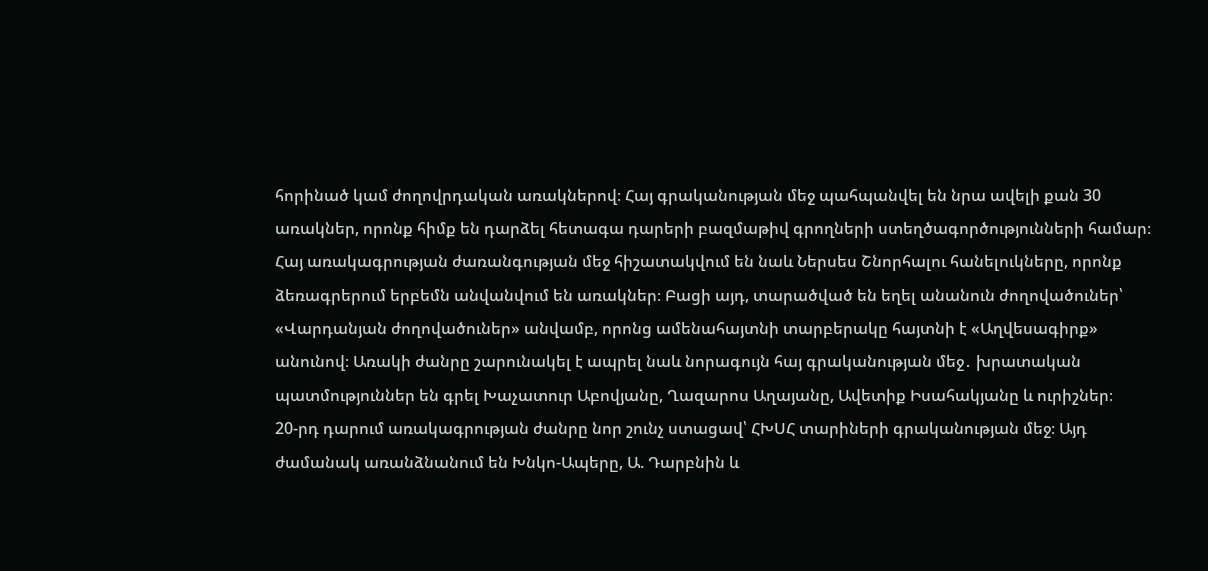հորինած կամ ժողովրդական առակներով։ Հայ գրականության մեջ պահպանվել են նրա ավելի քան 30 առակներ, որոնք հիմք են դարձել հետագա դարերի բազմաթիվ գրողների ստեղծագործությունների համար։
Հայ առակագրության ժառանգության մեջ հիշատակվում են նաև Ներսես Շնորհալու հանելուկները, որոնք ձեռագրերում երբեմն անվանվում են առակներ։ Բացի այդ, տարածված են եղել անանուն ժողովածուներ՝ «Վարդանյան ժողովածուներ» անվամբ, որոնց ամենահայտնի տարբերակը հայտնի է «Աղվեսագիրք» անունով։ Առակի ժանրը շարունակել է ապրել նաև նորագույն հայ գրականության մեջ․ խրատական պատմություններ են գրել Խաչատուր Աբովյանը, Ղազարոս Աղայանը, Ավետիք Իսահակյանը և ուրիշներ։
20-րդ դարում առակագրության ժանրը նոր շունչ ստացավ՝ ՀԽՍՀ տարիների գրականության մեջ։ Այդ ժամանակ առանձնանում են Խնկո-Ապերը, Ա. Դարբնին և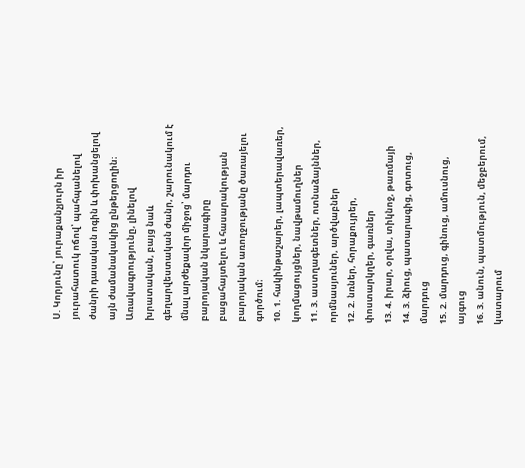Ս. Կորյունը՝ յուրաքանչյուրն իր յուրահատուկ ոճով՝ պահպանելով ժանրի դասական ոգին և փոխանցելով այն ժամանակակից ընթերցողին։
Առակագրությունը, լինելով խրատական, բայց նաև գեղարվեստական ժանր, շարունակում է մնալ արժեքավոր միջոց՝ մարդու բարոյական նկարագիրը բացահայտելու և հասարակության բարոյական առողջությանը ծառայելու գործում։
10. 1. հակինթաշարեր, լապտերավառեր, կողմացույցներ, նավթամուղներ
11. 3. աստղագետներ, ոտնաձայններ, որմնասյուներ, արծվաբներ
12. 2. նռներ, հորաքույրեր, փոստարկղեր, գառներ
13. 4. իրար, օրվա, տիկնոջ, թառմայի
14. 3. ձիուց, պատարագից, գոտուց, մարդուց
15. 2. մարդուց, գինուց, ամուսնուց, այգուց
16. 3. անուն, պատմություն, մեջբերում, կատարում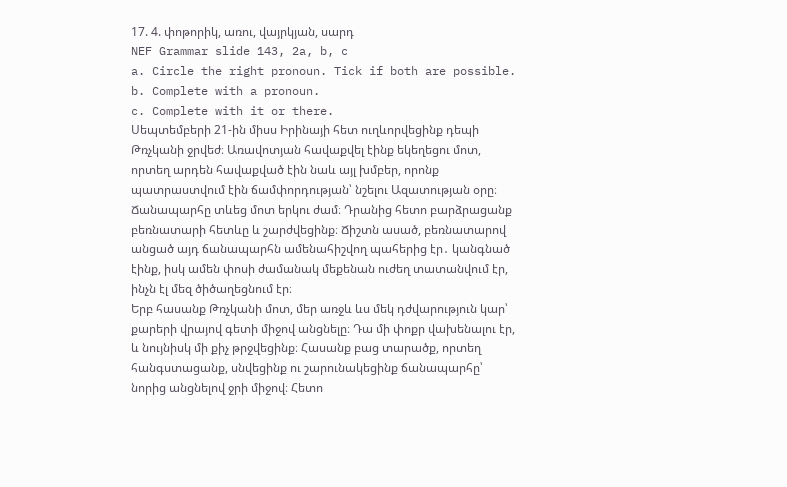17. 4. փոթորիկ, առու, վայրկյան, սարդ
NEF Grammar slide 143, 2a, b, c
a. Circle the right pronoun. Tick if both are possible.
b. Complete with a pronoun.
c. Complete with it or there.
Սեպտեմբերի 21-ին միսս Իրինայի հետ ուղևորվեցինք դեպի Թռչկանի ջրվեժ։ Առավոտյան հավաքվել էինք եկեղեցու մոտ, որտեղ արդեն հավաքված էին նաև այլ խմբեր, որոնք պատրաստվում էին ճամփորդության՝ նշելու Ազատության օրը։ Ճանապարհը տևեց մոտ երկու ժամ։ Դրանից հետո բարձրացանք բեռնատարի հետևը և շարժվեցինք։ Ճիշտն ասած, բեռնատարով անցած այդ ճանապարհն ամենահիշվող պահերից էր․ կանգնած էինք, իսկ ամեն փոսի ժամանակ մեքենան ուժեղ տատանվում էր, ինչն էլ մեզ ծիծաղեցնում էր։
Երբ հասանք Թռչկանի մոտ, մեր առջև ևս մեկ դժվարություն կար՝ քարերի վրայով գետի միջով անցնելը։ Դա մի փոքր վախենալու էր, և նույնիսկ մի քիչ թրջվեցինք։ Հասանք բաց տարածք, որտեղ հանգստացանք, սնվեցինք ու շարունակեցինք ճանապարհը՝ նորից անցնելով ջրի միջով։ Հետո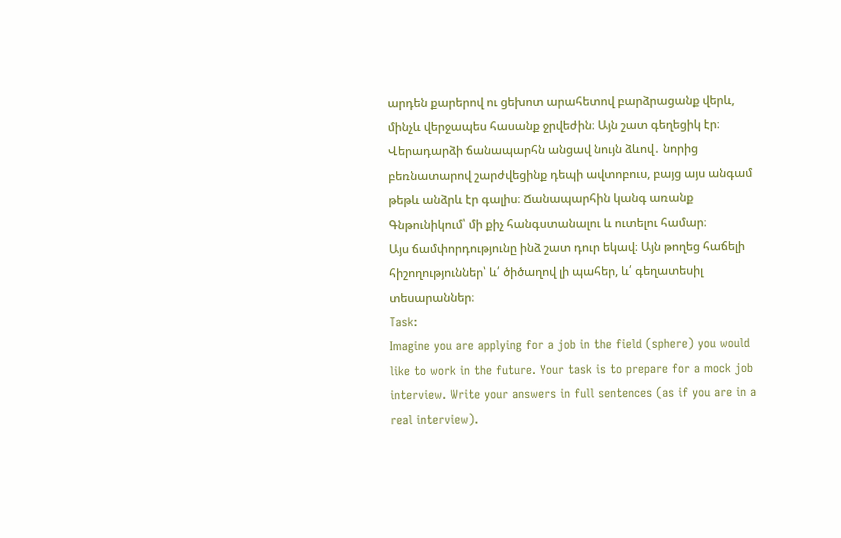արդեն քարերով ու ցեխոտ արահետով բարձրացանք վերև, մինչև վերջապես հասանք ջրվեժին։ Այն շատ գեղեցիկ էր։
Վերադարձի ճանապարհն անցավ նույն ձևով․ նորից բեռնատարով շարժվեցինք դեպի ավտոբուս, բայց այս անգամ թեթև անձրև էր գալիս։ Ճանապարհին կանգ առանք Գնթունիկում՝ մի քիչ հանգստանալու և ուտելու համար։
Այս ճամփորդությունը ինձ շատ դուր եկավ։ Այն թողեց հաճելի հիշողություններ՝ և՛ ծիծաղով լի պահեր, և՛ գեղատեսիլ տեսարաններ։
Task:
Imagine you are applying for a job in the field (sphere) you would like to work in the future. Your task is to prepare for a mock job interview. Write your answers in full sentences (as if you are in a real interview).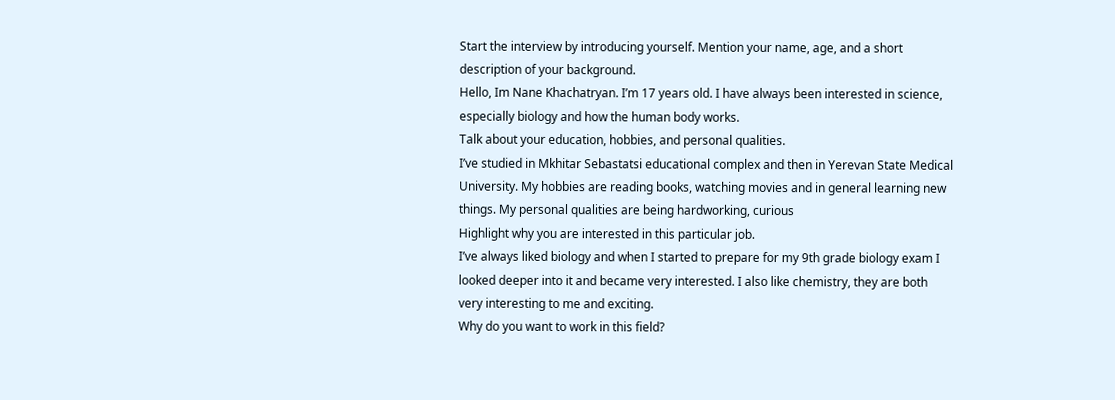Start the interview by introducing yourself. Mention your name, age, and a short description of your background.
Hello, Im Nane Khachatryan. I’m 17 years old. I have always been interested in science, especially biology and how the human body works.
Talk about your education, hobbies, and personal qualities.
I’ve studied in Mkhitar Sebastatsi educational complex and then in Yerevan State Medical University. My hobbies are reading books, watching movies and in general learning new things. My personal qualities are being hardworking, curious
Highlight why you are interested in this particular job.
I’ve always liked biology and when I started to prepare for my 9th grade biology exam I looked deeper into it and became very interested. I also like chemistry, they are both very interesting to me and exciting.
Why do you want to work in this field?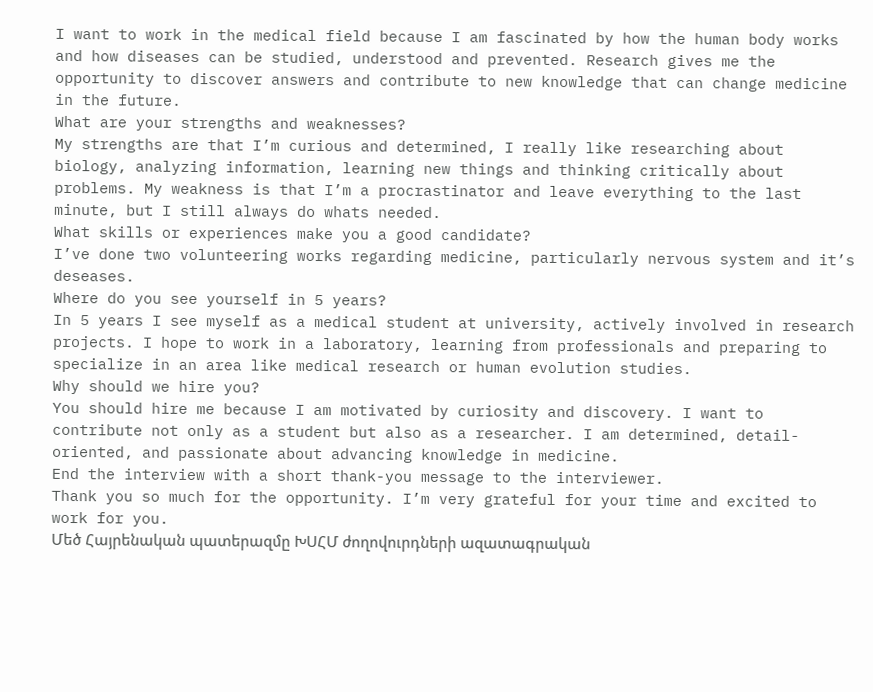I want to work in the medical field because I am fascinated by how the human body works and how diseases can be studied, understood and prevented. Research gives me the opportunity to discover answers and contribute to new knowledge that can change medicine in the future.
What are your strengths and weaknesses?
My strengths are that I’m curious and determined, I really like researching about biology, analyzing information, learning new things and thinking critically about problems. My weakness is that I’m a procrastinator and leave everything to the last minute, but I still always do whats needed.
What skills or experiences make you a good candidate?
I’ve done two volunteering works regarding medicine, particularly nervous system and it’s deseases.
Where do you see yourself in 5 years?
In 5 years I see myself as a medical student at university, actively involved in research projects. I hope to work in a laboratory, learning from professionals and preparing to specialize in an area like medical research or human evolution studies.
Why should we hire you?
You should hire me because I am motivated by curiosity and discovery. I want to contribute not only as a student but also as a researcher. I am determined, detail-oriented, and passionate about advancing knowledge in medicine.
End the interview with a short thank-you message to the interviewer.
Thank you so much for the opportunity. I’m very grateful for your time and excited to work for you.
Մեծ Հայրենական պատերազմը ԽՍՀՄ ժողովուրդների ազատագրական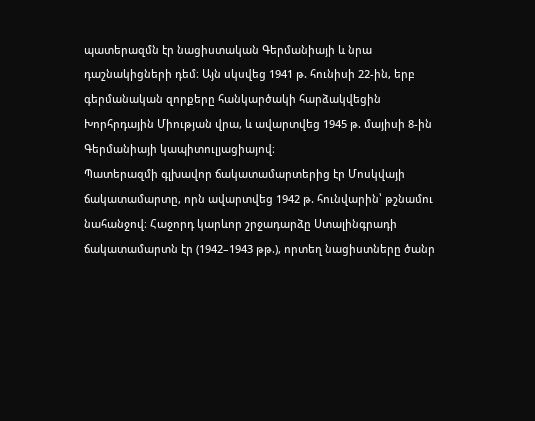պատերազմն էր նացիստական Գերմանիայի և նրա դաշնակիցների դեմ։ Այն սկսվեց 1941 թ. հունիսի 22-ին, երբ գերմանական զորքերը հանկարծակի հարձակվեցին Խորհրդային Միության վրա, և ավարտվեց 1945 թ. մայիսի 8-ին Գերմանիայի կապիտուլյացիայով։
Պատերազմի գլխավոր ճակատամարտերից էր Մոսկվայի ճակատամարտը, որն ավարտվեց 1942 թ. հունվարին՝ թշնամու նահանջով։ Հաջորդ կարևոր շրջադարձը Ստալինգրադի ճակատամարտն էր (1942–1943 թթ.), որտեղ նացիստները ծանր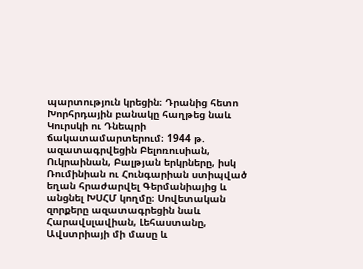պարտություն կրեցին։ Դրանից հետո Խորհրդային բանակը հաղթեց նաև Կուրսկի ու Դնեպրի ճակատամարտերում։ 1944 թ. ազատագրվեցին Բելոռուսիան, Ուկրաինան, Բալթյան երկրները, իսկ Ռումինիան ու Հունգարիան ստիպված եղան հրաժարվել Գերմանիայից և անցնել ԽՍՀՄ կողմը։ Սովետական զորքերը ազատագրեցին նաև Հարավսլավիան, Լեհաստանը, Ավստրիայի մի մասը և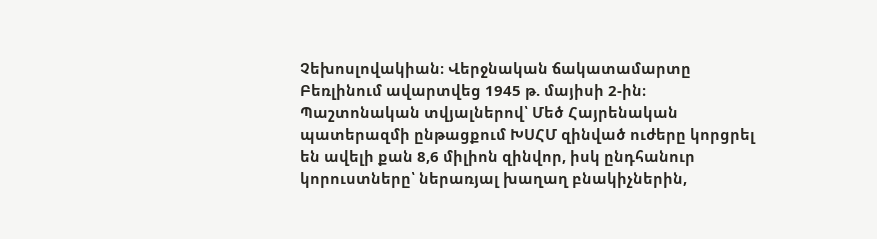Չեխոսլովակիան։ Վերջնական ճակատամարտը Բեռլինում ավարտվեց 1945 թ. մայիսի 2-ին։
Պաշտոնական տվյալներով՝ Մեծ Հայրենական պատերազմի ընթացքում ԽՍՀՄ զինված ուժերը կորցրել են ավելի քան 8,6 միլիոն զինվոր, իսկ ընդհանուր կորուստները՝ ներառյալ խաղաղ բնակիչներին,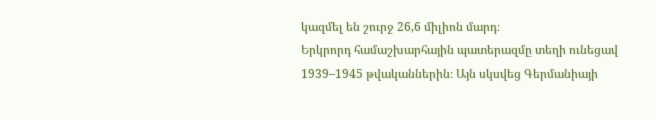կազմել են շուրջ 26,6 միլիոն մարդ։
Երկրորդ համաշխարհային պատերազմը տեղի ունեցավ 1939–1945 թվականներին։ Այն սկսվեց Գերմանիայի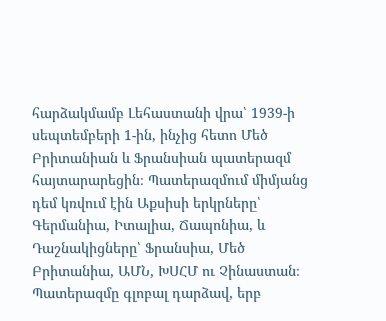հարձակմամբ Լեհաստանի վրա՝ 1939-ի սեպտեմբերի 1-ին, ինչից հետո Մեծ Բրիտանիան և Ֆրանսիան պատերազմ հայտարարեցին։ Պատերազմում միմյանց դեմ կռվում էին Աքսիսի երկրները՝ Գերմանիա, Իտալիա, Ճապոնիա, և Դաշնակիցները՝ Ֆրանսիա, Մեծ Բրիտանիա, ԱՄՆ, ԽՍՀՄ ու Չինաստան։
Պատերազմը գլոբալ դարձավ, երբ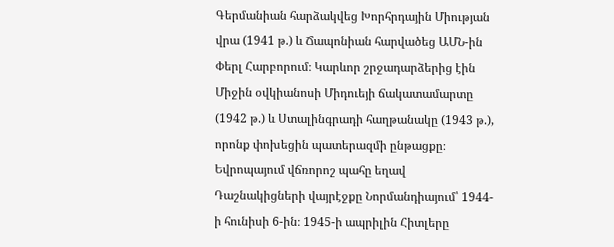Գերմանիան հարձակվեց Խորհրդային Միության վրա (1941 թ.) և Ճապոնիան հարվածեց ԱՄՆ-ին Փերլ Հարբորում։ Կարևոր շրջադարձերից էին Միջին օվկիանոսի Միդուեյի ճակատամարտը (1942 թ.) և Ստալինգրադի հաղթանակը (1943 թ.), որոնք փոխեցին պատերազմի ընթացքը։ Եվրոպայում վճռորոշ պահը եղավ Դաշնակիցների վայրէջքը Նորմանդիայում՝ 1944-ի հունիսի 6-ին։ 1945-ի ապրիլին Հիտլերը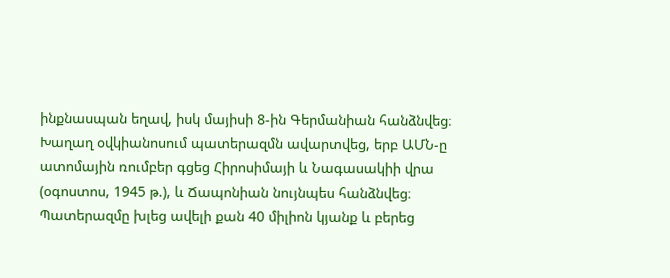ինքնասպան եղավ, իսկ մայիսի 8-ին Գերմանիան հանձնվեց։ Խաղաղ օվկիանոսում պատերազմն ավարտվեց, երբ ԱՄՆ-ը ատոմային ռումբեր գցեց Հիրոսիմայի և Նագասակիի վրա (օգոստոս, 1945 թ.), և Ճապոնիան նույնպես հանձնվեց։
Պատերազմը խլեց ավելի քան 40 միլիոն կյանք և բերեց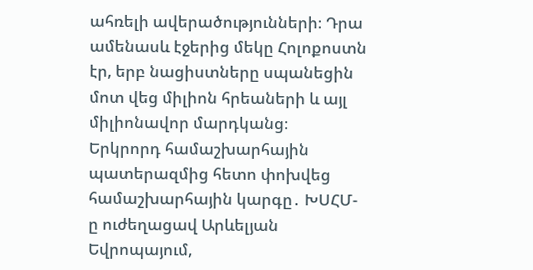ահռելի ավերածությունների։ Դրա ամենասև էջերից մեկը Հոլոքոստն էր, երբ նացիստները սպանեցին մոտ վեց միլիոն հրեաների և այլ միլիոնավոր մարդկանց։
Երկրորդ համաշխարհային պատերազմից հետո փոխվեց համաշխարհային կարգը․ ԽՍՀՄ-ը ուժեղացավ Արևելյան Եվրոպայում,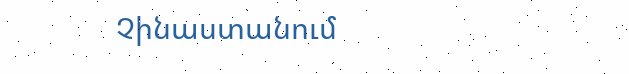Չինաստանում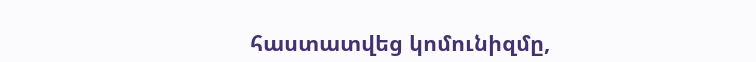հաստատվեց կոմունիզմը,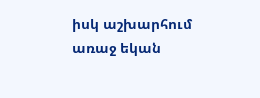իսկ աշխարհում առաջ եկան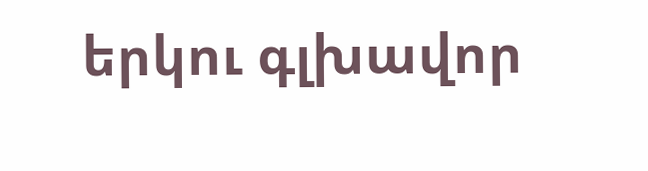երկու գլխավոր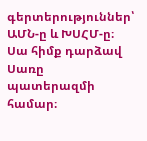գերտերություններ՝ ԱՄՆ-ը և ԽՍՀՄ-ը։ Սա հիմք դարձավ Սառը պատերազմի համար։